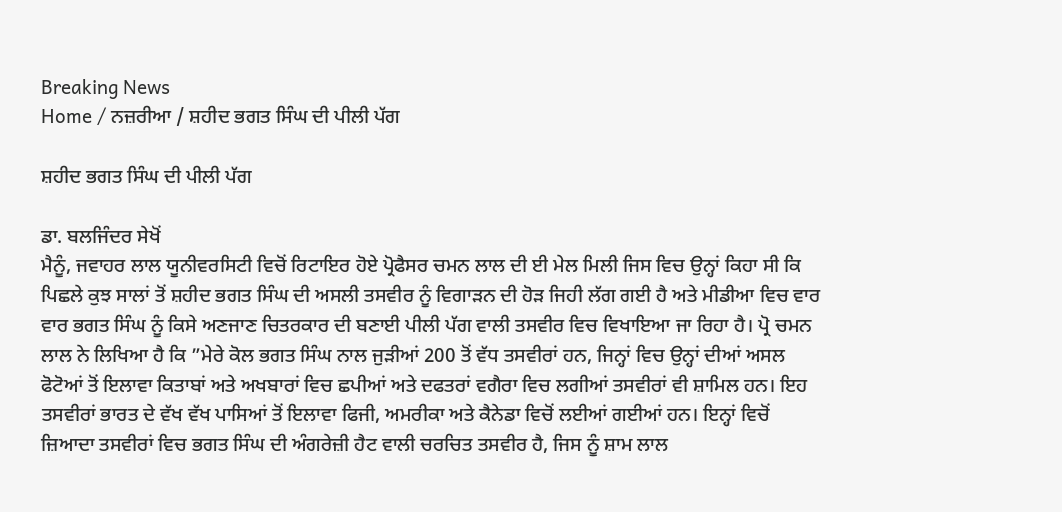Breaking News
Home / ਨਜ਼ਰੀਆ / ਸ਼ਹੀਦ ਭਗਤ ਸਿੰਘ ਦੀ ਪੀਲੀ ਪੱਗ

ਸ਼ਹੀਦ ਭਗਤ ਸਿੰਘ ਦੀ ਪੀਲੀ ਪੱਗ

ਡਾ. ਬਲਜਿੰਦਰ ਸੇਖੋਂ
ਮੈਨੂੰ, ਜਵਾਹਰ ਲਾਲ ਯੂਨੀਵਰਸਿਟੀ ਵਿਚੋਂ ਰਿਟਾਇਰ ਹੋਏ ਪ੍ਰੋਫੈਸਰ ਚਮਨ ਲਾਲ ਦੀ ਈ ਮੇਲ ਮਿਲੀ ਜਿਸ ਵਿਚ ਉਨ੍ਹਾਂ ਕਿਹਾ ਸੀ ਕਿ ਪਿਛਲੇ ਕੁਝ ਸਾਲਾਂ ਤੋਂ ਸ਼ਹੀਦ ਭਗਤ ਸਿੰਘ ਦੀ ਅਸਲੀ ਤਸਵੀਰ ਨੂੰ ਵਿਗਾੜਨ ਦੀ ਹੋੜ ਜਿਹੀ ਲੱਗ ਗਈ ਹੈ ਅਤੇ ਮੀਡੀਆ ਵਿਚ ਵਾਰ ਵਾਰ ਭਗਤ ਸਿੰਘ ਨੂੰ ਕਿਸੇ ਅਣਜਾਣ ਚਿਤਰਕਾਰ ਦੀ ਬਣਾਈ ਪੀਲੀ ਪੱਗ ਵਾਲੀ ਤਸਵੀਰ ਵਿਚ ਵਿਖਾਇਆ ਜਾ ਰਿਹਾ ਹੈ। ਪ੍ਰੋ ਚਮਨ ਲਾਲ ਨੇ ਲਿਖਿਆ ਹੈ ਕਿ ”ਮੇਰੇ ਕੋਲ ਭਗਤ ਸਿੰਘ ਨਾਲ ਜੁੜੀਆਂ 200 ਤੋਂ ਵੱਧ ਤਸਵੀਰਾਂ ਹਨ, ਜਿਨ੍ਹਾਂ ਵਿਚ ਉਨ੍ਹਾਂ ਦੀਆਂ ਅਸਲ ਫੋਟੋਆਂ ਤੋਂ ਇਲਾਵਾ ਕਿਤਾਬਾਂ ਅਤੇ ਅਖਬਾਰਾਂ ਵਿਚ ਛਪੀਆਂ ਅਤੇ ਦਫਤਰਾਂ ਵਗੈਰਾ ਵਿਚ ਲਗੀਆਂ ਤਸਵੀਰਾਂ ਵੀ ਸ਼ਾਮਿਲ ਹਨ। ਇਹ ਤਸਵੀਰਾਂ ਭਾਰਤ ਦੇ ਵੱਖ ਵੱਖ ਪਾਸਿਆਂ ਤੋਂ ਇਲਾਵਾ ਫਿਜੀ, ਅਮਰੀਕਾ ਅਤੇ ਕੈਨੇਡਾ ਵਿਚੋਂ ਲਈਆਂ ਗਈਆਂ ਹਨ। ਇਨ੍ਹਾਂ ਵਿਚੋਂ ਜ਼ਿਆਦਾ ਤਸਵੀਰਾਂ ਵਿਚ ਭਗਤ ਸਿੰਘ ਦੀ ਅੰਗਰੇਜ਼ੀ ਹੈਟ ਵਾਲੀ ਚਰਚਿਤ ਤਸਵੀਰ ਹੈ, ਜਿਸ ਨੂੰ ਸ਼ਾਮ ਲਾਲ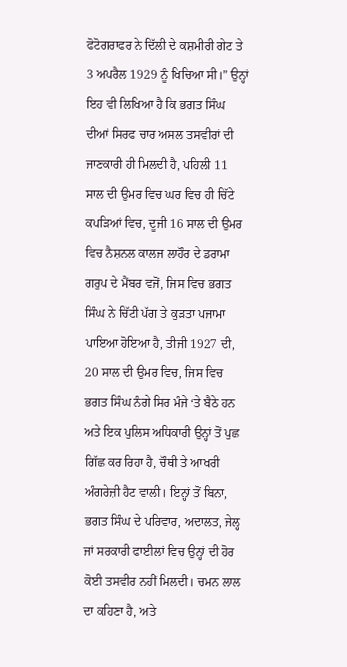ਫੋਟੋਗਰਾਫਰ ਨੇ ਦਿੱਲੀ ਦੇ ਕਸ਼ਮੀਰੀ ਗੇਟ ਤੇ 3 ਅਪਰੈਲ 1929 ਨੂੰ ਖਿਚਿਆ ਸੀ।” ਉਨ੍ਹਾਂ ਇਹ ਵੀ ਲਿਖਿਆ ਹੈ ਕਿ ਭਗਤ ਸਿੰਘ ਦੀਆਂ ਸਿਰਫ ਚਾਰ ਅਸਲ ਤਸਵੀਰਾਂ ਦੀ ਜਾਣਕਾਰੀ ਹੀ ਮਿਲਦੀ ਹੈ, ਪਹਿਲੀ 11 ਸਾਲ ਦੀ ਉਮਰ ਵਿਚ ਘਰ ਵਿਚ ਹੀ ਚਿੱਟੇ ਕਪੜਿਆਂ ਵਿਚ, ਦੂਜੀ 16 ਸਾਲ ਦੀ ਉਮਰ ਵਿਚ ਨੈਸ਼ਨਲ ਕਾਲਜ ਲਾਹੌਰ ਦੇ ਡਰਾਮਾ ਗਰੁਪ ਦੇ ਮੈਂਬਰ ਵਜੋਂ, ਜਿਸ ਵਿਚ ਭਗਤ ਸਿੰਘ ਨੇ ਚਿੱਟੀ ਪੱਗ ਤੇ ਕੁੜਤਾ ਪਜਾਮਾ ਪਾਇਆ ਹੋਇਆ ਹੈ, ਤੀਜੀ 1927 ਦੀ, 20 ਸਾਲ ਦੀ ਉਮਰ ਵਿਚ, ਜਿਸ ਵਿਚ ਭਗਤ ਸਿੰਘ ਨੰਗੇ ਸਿਰ ਮੰਜੇ ‘ਤੇ ਬੈਠੇ ਹਨ ਅਤੇ ਇਕ ਪੁਲਿਸ ਅਧਿਕਾਰੀ ਉਨ੍ਹਾਂ ਤੋਂ ਪੁਛ ਗਿੱਛ ਕਰ ਰਿਹਾ ਹੈ, ਚੌਥੀ ਤੇ ਆਖਰੀ ਅੰਗਰੇਜ਼ੀ ਹੈਟ ਵਾਲੀ। ਇਨ੍ਹਾਂ ਤੋਂ ਬਿਨਾ, ਭਗਤ ਸਿੰਘ ਦੇ ਪਰਿਵਾਰ, ਅਦਾਲਤ, ਜੇਲ੍ਹ ਜਾਂ ਸਰਕਾਰੀ ਫਾਈਲਾਂ ਵਿਚ ਉਨ੍ਹਾਂ ਦੀ ਹੋਰ ਕੋਈ ਤਸਵੀਰ ਨਹੀਂ ਮਿਲਦੀ। ਚਮਨ ਲਾਲ ਦਾ ਕਹਿਣਾ ਹੈ, ਅਤੇ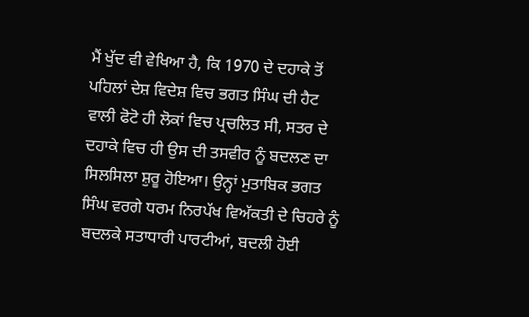ਮੈਂ ਖੁੱਦ ਵੀ ਵੇਖਿਆ ਹੈ, ਕਿ 1970 ਦੇ ਦਹਾਕੇ ਤੋਂ ਪਹਿਲਾਂ ਦੇਸ਼ ਵਿਦੇਸ਼ ਵਿਚ ਭਗਤ ਸਿੰਘ ਦੀ ਹੈਟ ਵਾਲੀ ਫੋਟੋ ਹੀ ਲੋਕਾਂ ਵਿਚ ਪ੍ਰਚਲਿਤ ਸੀ, ਸਤਰ ਦੇ ਦਹਾਕੇ ਵਿਚ ਹੀ ਉਸ ਦੀ ਤਸਵੀਰ ਨੂੰ ਬਦਲਣ ਦਾ ਸਿਲਸਿਲਾ ਸ਼ੁਰੂ ਹੋਇਆ। ਉਨ੍ਹਾਂ ਮੁਤਾਬਿਕ ਭਗਤ ਸਿੰਘ ਵਰਗੇ ਧਰਮ ਨਿਰਪੱਖ ਵਿਅੱਕਤੀ ਦੇ ਚਿਹਰੇ ਨੂੰ ਬਦਲਕੇ ਸਤਾਧਾਰੀ ਪਾਰਟੀਆਂ, ਬਦਲੀ ਹੋਈ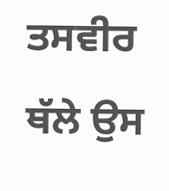ਤਸਵੀਰ ਥੱਲੇ ਉਸ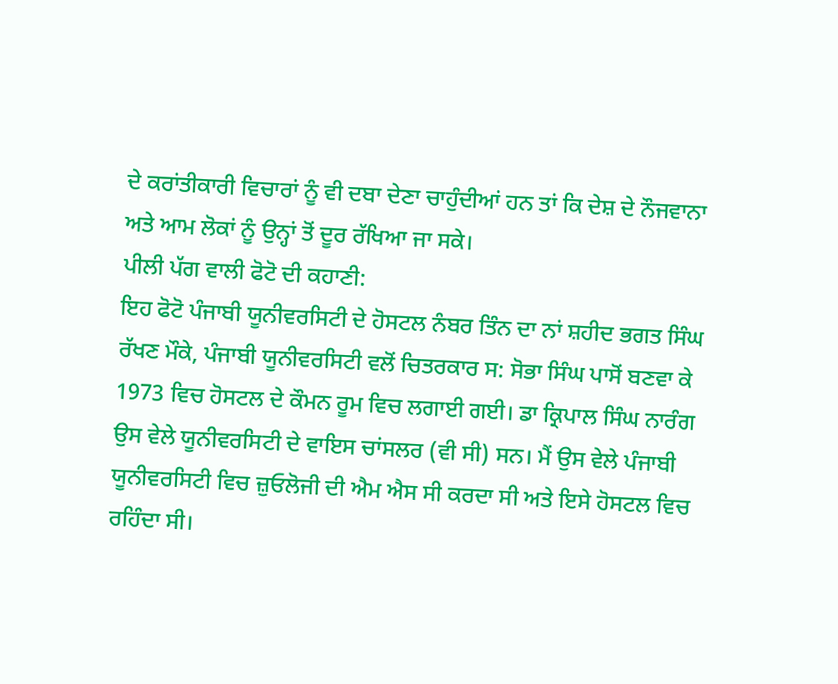ਦੇ ਕਰਾਂਤੀਕਾਰੀ ਵਿਚਾਰਾਂ ਨੂੰ ਵੀ ਦਬਾ ਦੇਣਾ ਚਾਹੁੰਦੀਆਂ ਹਨ ਤਾਂ ਕਿ ਦੇਸ਼ ਦੇ ਨੌਜਵਾਨਾ ਅਤੇ ਆਮ ਲੋਕਾਂ ਨੂੰ ਉਨ੍ਹਾਂ ਤੋਂ ਦੂਰ ਰੱਖਿਆ ਜਾ ਸਕੇ।
ਪੀਲੀ ਪੱਗ ਵਾਲੀ ਫੋਟੋ ਦੀ ਕਹਾਣੀ:
ਇਹ ਫੋਟੋ ਪੰਜਾਬੀ ਯੂਨੀਵਰਸਿਟੀ ਦੇ ਹੋਸਟਲ ਨੰਬਰ ਤਿੰਨ ਦਾ ਨਾਂ ਸ਼ਹੀਦ ਭਗਤ ਸਿੰਘ ਰੱਖਣ ਮੌਕੇ, ਪੰਜਾਬੀ ਯੂਨੀਵਰਸਿਟੀ ਵਲੋਂ ਚਿਤਰਕਾਰ ਸ: ਸੋਭਾ ਸਿੰਘ ਪਾਸੋਂ ਬਣਵਾ ਕੇ 1973 ਵਿਚ ਹੋਸਟਲ ਦੇ ਕੌਮਨ ਰੂਮ ਵਿਚ ਲਗਾਈ ਗਈ। ਡਾ ਕ੍ਰਿਪਾਲ ਸਿੰਘ ਨਾਰੰਗ ਉਸ ਵੇਲੇ ਯੂਨੀਵਰਸਿਟੀ ਦੇ ਵਾਇਸ ਚਾਂਸਲਰ (ਵੀ ਸੀ) ਸਨ। ਮੈਂ ਉਸ ਵੇਲੇ ਪੰਜਾਬੀ ਯੂਨੀਵਰਸਿਟੀ ਵਿਚ ਜ਼ੁਓਲੋਜੀ ਦੀ ਐਮ ਐਸ ਸੀ ਕਰਦਾ ਸੀ ਅਤੇ ਇਸੇ ਹੋਸਟਲ ਵਿਚ ਰਹਿੰਦਾ ਸੀ।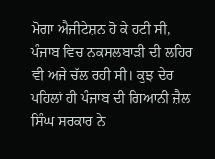ਮੋਗਾ ਐਜੀਟੇਸ਼ਨ ਹੋ ਕੇ ਹਟੀ ਸੀ, ਪੰਜਾਬ ਵਿਚ ਨਕਸਲਬਾੜੀ ਦੀ ਲਹਿਰ ਵੀ ਅਜੇ ਚੱਲ ਰਹੀ ਸੀ। ਕੁਝ ਦੇਰ ਪਹਿਲਾਂ ਹੀ ਪੰਜਾਬ ਦੀ ਗਿਆਨੀ ਜ਼ੈਲ ਸਿੰਘ ਸਰਕਾਰ ਨੇ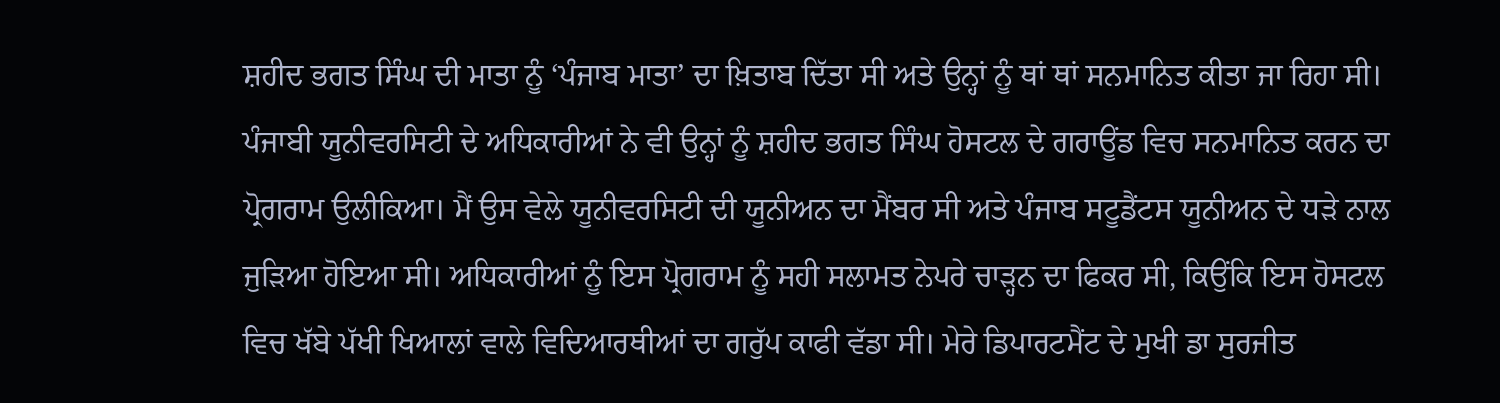ਸ਼ਹੀਦ ਭਗਤ ਸਿੰਘ ਦੀ ਮਾਤਾ ਨੂੰ ‘ਪੰਜਾਬ ਮਾਤਾ’ ਦਾ ਖ਼ਿਤਾਬ ਦਿੱਤਾ ਸੀ ਅਤੇ ਉਨ੍ਹਾਂ ਨੂੰ ਥਾਂ ਥਾਂ ਸਨਮਾਨਿਤ ਕੀਤਾ ਜਾ ਰਿਹਾ ਸੀ। ਪੰਜਾਬੀ ਯੂਨੀਵਰਸਿਟੀ ਦੇ ਅਧਿਕਾਰੀਆਂ ਨੇ ਵੀ ਉਨ੍ਹਾਂ ਨੂੰ ਸ਼ਹੀਦ ਭਗਤ ਸਿੰਘ ਹੋਸਟਲ ਦੇ ਗਰਾਊਂਡ ਵਿਚ ਸਨਮਾਨਿਤ ਕਰਨ ਦਾ ਪ੍ਰੋਗਰਾਮ ਉਲੀਕਿਆ। ਮੈਂ ਉਸ ਵੇਲੇ ਯੂਨੀਵਰਸਿਟੀ ਦੀ ਯੂਨੀਅਨ ਦਾ ਮੈਂਬਰ ਸੀ ਅਤੇ ਪੰਜਾਬ ਸਟੂਡੈਂਟਸ ਯੂਨੀਅਨ ਦੇ ਧੜੇ ਨਾਲ ਜੁੜਿਆ ਹੋਇਆ ਸੀ। ਅਧਿਕਾਰੀਆਂ ਨੂੰ ਇਸ ਪ੍ਰੋਗਰਾਮ ਨੂੰ ਸਹੀ ਸਲਾਮਤ ਨੇਪਰੇ ਚਾੜ੍ਹਨ ਦਾ ਫਿਕਰ ਸੀ, ਕਿਉਂਕਿ ਇਸ ਹੋਸਟਲ ਵਿਚ ਖੱਬੇ ਪੱਖੀ ਖਿਆਲਾਂ ਵਾਲੇ ਵਿਦਿਆਰਥੀਆਂ ਦਾ ਗਰੁੱਪ ਕਾਫੀ ਵੱਡਾ ਸੀ। ਮੇਰੇ ਡਿਪਾਰਟਮੈਂਟ ਦੇ ਮੁਖੀ ਡਾ ਸੁਰਜੀਤ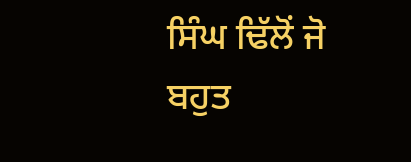ਸਿੰਘ ਢਿੱਲੋਂ ਜੋ ਬਹੁਤ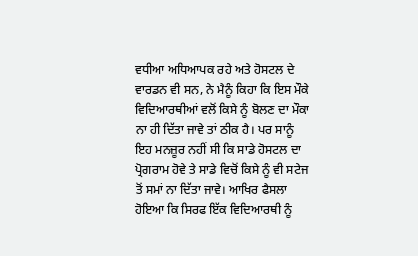ਵਧੀਆ ਅਧਿਆਪਕ ਰਹੇ ਅਤੇ ਹੋਸਟਲ ਦੇ ਵਾਰਡਨ ਵੀ ਸਨ, ਨੇ ਮੈਨੂੰ ਕਿਹਾ ਕਿ ਇਸ ਮੌਕੇ ਵਿਦਿਆਰਥੀਆਂ ਵਲੋਂ ਕਿਸੇ ਨੂੰ ਬੋਲਣ ਦਾ ਮੌਕਾ ਨਾ ਹੀ ਦਿੱਤਾ ਜਾਵੇ ਤਾਂ ਠੀਕ ਹੈ। ਪਰ ਸਾਨੂੰ ਇਹ ਮਨਜ਼ੂਰ ਨਹੀਂ ਸੀ ਕਿ ਸਾਡੇ ਹੋਸਟਲ ਦਾ ਪ੍ਰੋਗਰਾਮ ਹੋਵੇ ਤੇ ਸਾਡੇ ਵਿਚੋਂ ਕਿਸੇ ਨੂੰ ਵੀ ਸਟੇਜ ਤੋਂ ਸਮਾਂ ਨਾ ਦਿੱਤਾ ਜਾਵੇ। ਆਖਿਰ ਫੈਸਲਾ ਹੋਇਆ ਕਿ ਸਿਰਫ ਇੱਕ ਵਿਦਿਆਰਥੀ ਨੂੰ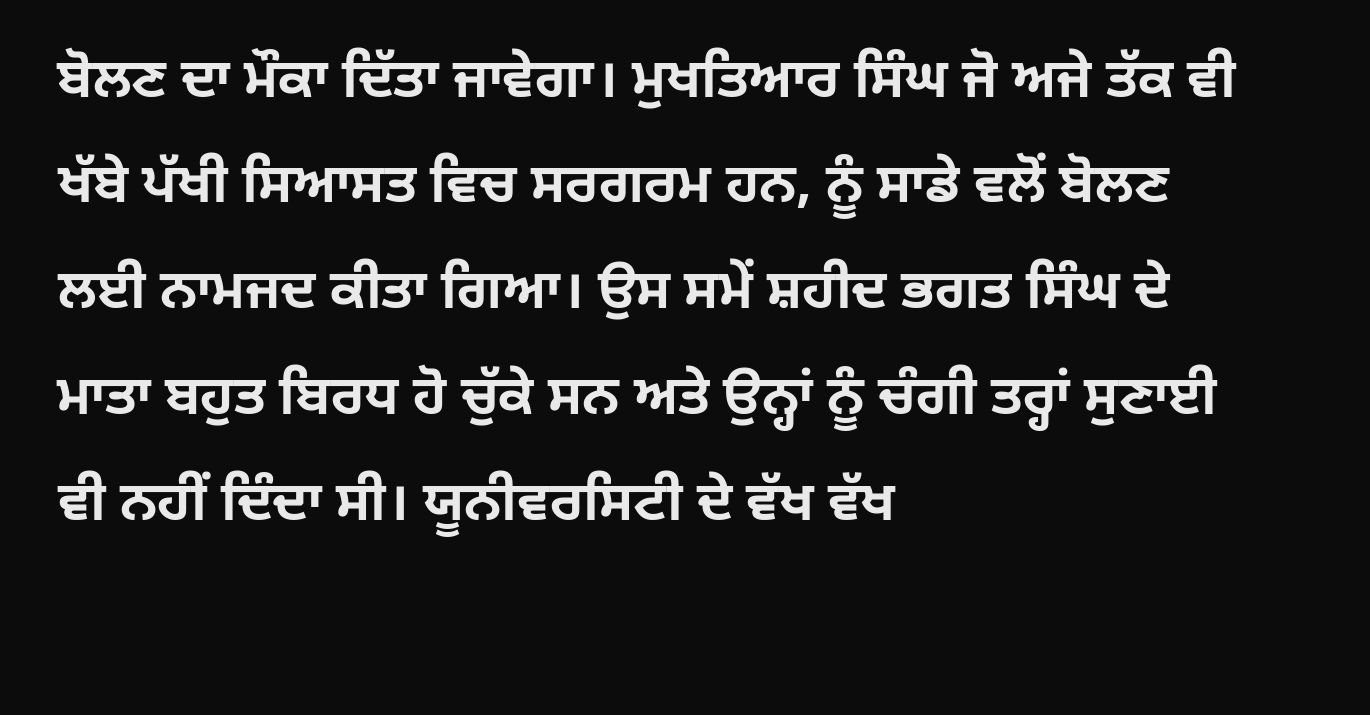ਬੋਲਣ ਦਾ ਮੌਕਾ ਦਿੱਤਾ ਜਾਵੇਗਾ। ਮੁਖਤਿਆਰ ਸਿੰਘ ਜੋ ਅਜੇ ਤੱਕ ਵੀ ਖੱਬੇ ਪੱਖੀ ਸਿਆਸਤ ਵਿਚ ਸਰਗਰਮ ਹਨ, ਨੂੰ ਸਾਡੇ ਵਲੋਂ ਬੋਲਣ ਲਈ ਨਾਮਜਦ ਕੀਤਾ ਗਿਆ। ਉਸ ਸਮੇਂ ਸ਼ਹੀਦ ਭਗਤ ਸਿੰਘ ਦੇ ਮਾਤਾ ਬਹੁਤ ਬਿਰਧ ਹੋ ਚੁੱਕੇ ਸਨ ਅਤੇ ਉਨ੍ਹਾਂ ਨੂੰ ਚੰਗੀ ਤਰ੍ਹਾਂ ਸੁਣਾਈ ਵੀ ਨਹੀਂ ਦਿੰਦਾ ਸੀ। ਯੂਨੀਵਰਸਿਟੀ ਦੇ ਵੱਖ ਵੱਖ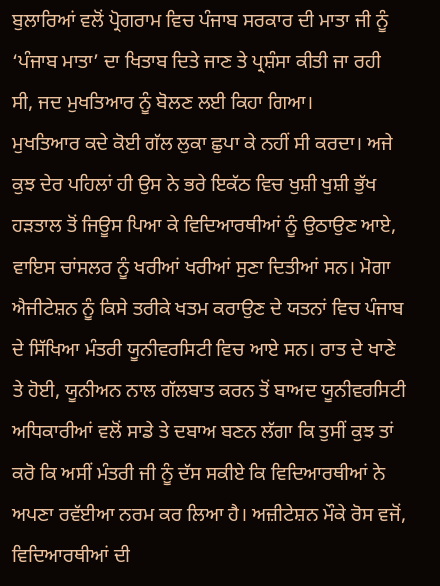ਬੁਲਾਰਿਆਂ ਵਲੋਂ ਪ੍ਰੋਗਰਾਮ ਵਿਚ ਪੰਜਾਬ ਸਰਕਾਰ ਦੀ ਮਾਤਾ ਜੀ ਨੂੰ ‘ਪੰਜਾਬ ਮਾਤਾ’ ਦਾ ਖਿਤਾਬ ਦਿਤੇ ਜਾਣ ਤੇ ਪ੍ਰਸ਼ੰਸਾ ਕੀਤੀ ਜਾ ਰਹੀ ਸੀ, ਜਦ ਮੁਖਤਿਆਰ ਨੂੰ ਬੋਲਣ ਲਈ ਕਿਹਾ ਗਿਆ।
ਮੁਖਤਿਆਰ ਕਦੇ ਕੋਈ ਗੱਲ ਲੁਕਾ ਛੁਪਾ ਕੇ ਨਹੀਂ ਸੀ ਕਰਦਾ। ਅਜੇ ਕੁਝ ਦੇਰ ਪਹਿਲਾਂ ਹੀ ਉਸ ਨੇ ਭਰੇ ਇਕੱਠ ਵਿਚ ਖੁਸ਼ੀ ਖੁਸ਼ੀ ਭੁੱਖ ਹੜਤਾਲ ਤੋਂ ਜਿਊਸ ਪਿਆ ਕੇ ਵਿਦਿਆਰਥੀਆਂ ਨੂੰ ਉਠਾਉਣ ਆਏ, ਵਾਇਸ ਚਾਂਸਲਰ ਨੂੰ ਖਰੀਆਂ ਖਰੀਆਂ ਸੁਣਾ ਦਿਤੀਆਂ ਸਨ। ਮੋਗਾ ਐਜੀਟੇਸ਼ਨ ਨੂੰ ਕਿਸੇ ਤਰੀਕੇ ਖਤਮ ਕਰਾਉਣ ਦੇ ਯਤਨਾਂ ਵਿਚ ਪੰਜਾਬ ਦੇ ਸਿੱਖਿਆ ਮੰਤਰੀ ਯੂਨੀਵਰਸਿਟੀ ਵਿਚ ਆਏ ਸਨ। ਰਾਤ ਦੇ ਖਾਣੇ ਤੇ ਹੋਈ, ਯੂਨੀਅਨ ਨਾਲ ਗੱਲਬਾਤ ਕਰਨ ਤੋਂ ਬਾਅਦ ਯੂਨੀਵਰਸਿਟੀ ਅਧਿਕਾਰੀਆਂ ਵਲੋਂ ਸਾਡੇ ਤੇ ਦਬਾਅ ਬਣਨ ਲੱਗਾ ਕਿ ਤੁਸੀਂ ਕੁਝ ਤਾਂ ਕਰੋ ਕਿ ਅਸੀਂ ਮੰਤਰੀ ਜੀ ਨੂੰ ਦੱਸ ਸਕੀਏ ਕਿ ਵਿਦਿਆਰਥੀਆਂ ਨੇ ਅਪਣਾ ਰਵੱਈਆ ਨਰਮ ਕਰ ਲਿਆ ਹੈ। ਅਜ਼ੀਟੇਸ਼ਨ ਮੌਕੇ ਰੋਸ ਵਜੋਂ, ਵਿਦਿਆਰਥੀਆਂ ਦੀ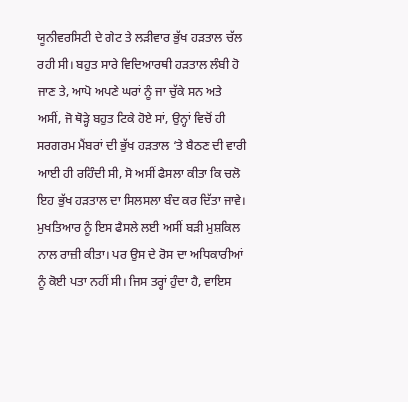ਯੂਨੀਵਰਸਿਟੀ ਦੇ ਗੇਟ ਤੇ ਲੜੀਵਾਰ ਭੁੱਖ ਹੜਤਾਲ ਚੱਲ ਰਹੀ ਸੀ। ਬਹੁਤ ਸਾਰੇ ਵਿਦਿਆਰਥੀ ਹੜਤਾਲ ਲੰਬੀ ਹੋ ਜਾਣ ਤੇ, ਆਪੋ ਅਪਣੇ ਘਰਾਂ ਨੂੰ ਜਾ ਚੁੱਕੇ ਸਨ ਅਤੇ ਅਸੀਂ, ਜੋ ਥੋੜ੍ਹੇ ਬਹੁਤ ਟਿਕੇ ਹੋਏ ਸਾਂ, ਉਨ੍ਹਾਂ ਵਿਚੋਂ ਹੀ ਸਰਗਰਮ ਮੈਂਬਰਾਂ ਦੀ ਭੁੱਖ ਹੜਤਾਲ ‘ਤੇ ਬੈਠਣ ਦੀ ਵਾਰੀ ਆਈ ਹੀ ਰਹਿੰਦੀ ਸੀ, ਸੋ ਅਸੀਂ ਫੈਸਲਾ ਕੀਤਾ ਕਿ ਚਲੋ ਇਹ ਭੁੱਖ ਹੜਤਾਲ ਦਾ ਸਿਲਸਲਾ ਬੰਦ ਕਰ ਦਿੱਤਾ ਜਾਵੇ। ਮੁਖਤਿਆਰ ਨੂੰ ਇਸ ਫੈਸਲੇ ਲਈ ਅਸੀਂ ਬੜੀ ਮੁਸ਼ਕਿਲ ਨਾਲ ਰਾਜ਼ੀ ਕੀਤਾ। ਪਰ ਉਸ ਦੇ ਰੋਸ ਦਾ ਅਧਿਕਾਰੀਆਂ ਨੂੰ ਕੋਈ ਪਤਾ ਨਹੀਂ ਸੀ। ਜਿਸ ਤਰ੍ਹਾਂ ਹੁੰਦਾ ਹੈ, ਵਾਇਸ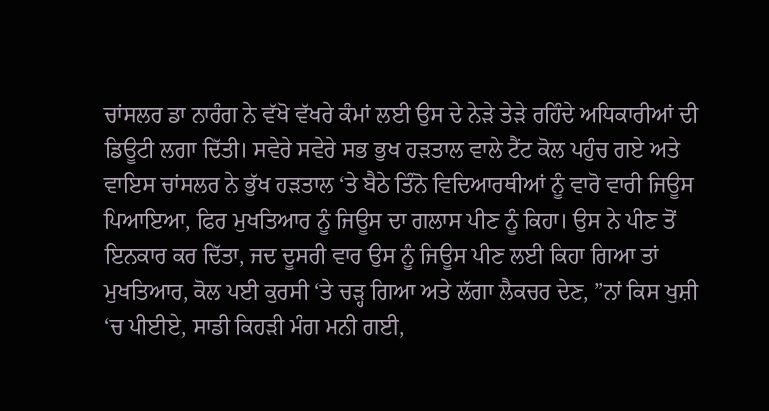ਚਾਂਸਲਰ ਡਾ ਨਾਰੰਗ ਨੇ ਵੱਖੋ ਵੱਖਰੇ ਕੰਮਾਂ ਲਈ ਉਸ ਦੇ ਨੇੜੇ ਤੇੜੇ ਰਹਿੰਦੇ ਅਧਿਕਾਰੀਆਂ ਦੀ ਡਿਊਟੀ ਲਗਾ ਦਿੱਤੀ। ਸਵੇਰੇ ਸਵੇਰੇ ਸਭ ਭੁਖ ਹੜਤਾਲ ਵਾਲੇ ਟੈਂਟ ਕੋਲ ਪਹੁੰਚ ਗਏ ਅਤੇ ਵਾਇਸ ਚਾਂਸਲਰ ਨੇ ਭੁੱਖ ਹੜਤਾਲ ‘ਤੇ ਬੈਠੇ ਤਿੰਨੋ ਵਿਦਿਆਰਥੀਆਂ ਨੂੰ ਵਾਰੋ ਵਾਰੀ ਜਿਊਸ ਪਿਆਇਆ, ਫਿਰ ਮੁਖਤਿਆਰ ਨੂੰ ਜਿਊਸ ਦਾ ਗਲਾਸ ਪੀਣ ਨੂੰ ਕਿਹਾ। ਉਸ ਨੇ ਪੀਣ ਤੋਂ ਇਨਕਾਰ ਕਰ ਦਿੱਤਾ, ਜਦ ਦੂਸਰੀ ਵਾਰ ਉਸ ਨੂੰ ਜਿਊਸ ਪੀਣ ਲਈ ਕਿਹਾ ਗਿਆ ਤਾਂ ਮੁਖਤਿਆਰ, ਕੋਲ ਪਈ ਕੁਰਸੀ ‘ਤੇ ਚੜ੍ਹ ਗਿਆ ਅਤੇ ਲੱਗਾ ਲੈਕਚਰ ਦੇਣ, ”ਨਾਂ ਕਿਸ ਖੁਸ਼ੀ ‘ਚ ਪੀਈਏ, ਸਾਡੀ ਕਿਹੜੀ ਮੰਗ ਮਨੀ ਗਈ,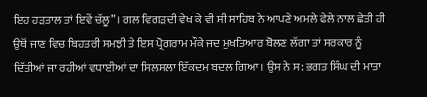ਇਹ ਹੜਤਾਲ ਤਾਂ ਇਵੇਂ ਚੱਲੂ”। ਗਲ ਵਿਗੜਦੀ ਵੇਖ ਕੇ ਵੀ ਸੀ ਸਾਹਿਬ ਨੇ ਆਪਣੇ ਅਮਲੇ ਫੇਲੇ ਨਾਲ ਛੇਤੀ ਹੀ ਉਥੋਂ ਜਾਣ ਵਿਚ ਬਿਹਤਰੀ ਸਮਝੀ ਤੇ ਇਸ ਪ੍ਰੋਗਰਾਮ ਮੌਕੇ ਜਦ ਮੁਖਤਿਆਰ ਬੋਲਣ ਲੱਗਾ ਤਾਂ ਸਰਕਾਰ ਨੂੰ ਦਿੱਤੀਆਂ ਜਾ ਰਹੀਆਂ ਵਧਾਈਆਂ ਦਾ ਸਿਲਸਲਾ ਇੱਕਦਮ ਬਦਲ ਗਿਆ। ਉਸ ਨੇ ਸ: ਭਗਤ ਸਿੰਘ ਦੀ ਮਾਤਾ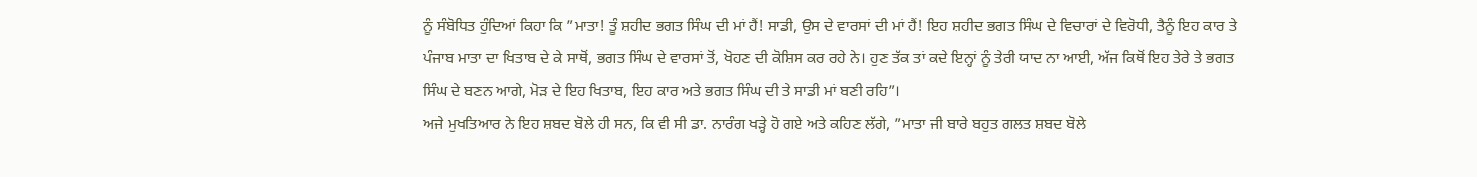ਨੂੰ ਸੰਬੋਧਿਤ ਹੁੰਦਿਆਂ ਕਿਹਾ ਕਿ ”ਮਾਤਾ! ਤੂੰ ਸ਼ਹੀਦ ਭਗਤ ਸਿੰਘ ਦੀ ਮਾਂ ਹੈਂ! ਸਾਡੀ, ਉਸ ਦੇ ਵਾਰਸਾਂ ਦੀ ਮਾਂ ਹੈਂ! ਇਹ ਸ਼ਹੀਦ ਭਗਤ ਸਿੰਘ ਦੇ ਵਿਚਾਰਾਂ ਦੇ ਵਿਰੋਧੀ, ਤੈਨੂੰ ਇਹ ਕਾਰ ਤੇ ਪੰਜਾਬ ਮਾਤਾ ਦਾ ਖਿਤਾਬ ਦੇ ਕੇ ਸਾਥੋਂ, ਭਗਤ ਸਿੰਘ ਦੇ ਵਾਰਸਾਂ ਤੋਂ, ਖੋਹਣ ਦੀ ਕੋਸ਼ਿਸ ਕਰ ਰਹੇ ਨੇ। ਹੁਣ ਤੱਕ ਤਾਂ ਕਦੇ ਇਨ੍ਹਾਂ ਨੂੰ ਤੇਰੀ ਯਾਦ ਨਾ ਆਈ, ਅੱਜ ਕਿਥੋਂ ਇਹ ਤੇਰੇ ਤੇ ਭਗਤ ਸਿੰਘ ਦੇ ਬਣਨ ਆਗੇ, ਮੋੜ ਦੇ ਇਹ ਖਿਤਾਬ, ਇਹ ਕਾਰ ਅਤੇ ਭਗਤ ਸਿੰਘ ਦੀ ਤੇ ਸਾਡੀ ਮਾਂ ਬਣੀ ਰਹਿ”।
ਅਜੇ ਮੁਖਤਿਆਰ ਨੇ ਇਹ ਸ਼ਬਦ ਬੋਲੇ ਹੀ ਸਨ, ਕਿ ਵੀ ਸੀ ਡਾ. ਨਾਰੰਗ ਖੜ੍ਹੇ ਹੋ ਗਏ ਅਤੇ ਕਹਿਣ ਲੱਗੇ, ”ਮਾਤਾ ਜੀ ਬਾਰੇ ਬਹੁਤ ਗਲਤ ਸ਼ਬਦ ਬੋਲੇ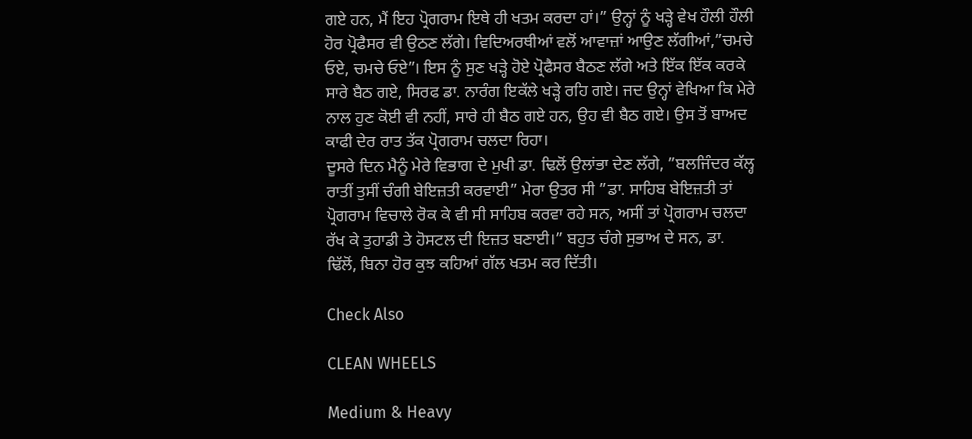ਗਏ ਹਨ, ਮੈਂ ਇਹ ਪ੍ਰੋਗਰਾਮ ਇਥੇ ਹੀ ਖਤਮ ਕਰਦਾ ਹਾਂ।” ਉਨ੍ਹਾਂ ਨੂੰ ਖੜ੍ਹੇ ਵੇਖ ਹੌਲੀ ਹੌਲੀ ਹੋਰ ਪ੍ਰੋਫੈਸਰ ਵੀ ਉਠਣ ਲੱਗੇ। ਵਿਦਿਅਰਥੀਆਂ ਵਲੋਂ ਆਵਾਜ਼ਾਂ ਆਉਣ ਲੱਗੀਆਂ,”ਚਮਚੇ ਓਏ, ਚਮਚੇ ਓਏ”। ਇਸ ਨੂੰ ਸੁਣ ਖੜ੍ਹੇ ਹੋਏ ਪ੍ਰੋਫੈਸਰ ਬੈਠਣ ਲੱਗੇ ਅਤੇ ਇੱਕ ਇੱਕ ਕਰਕੇ ਸਾਰੇ ਬੈਠ ਗਏ, ਸਿਰਫ ਡਾ. ਨਾਰੰਗ ਇਕੱਲੇ ਖੜ੍ਹੇ ਰਹਿ ਗਏ। ਜਦ ਉਨ੍ਹਾਂ ਵੇਖਿਆ ਕਿ ਮੇਰੇ ਨਾਲ ਹੁਣ ਕੋਈ ਵੀ ਨਹੀਂ, ਸਾਰੇ ਹੀ ਬੈਠ ਗਏ ਹਨ, ਉਹ ਵੀ ਬੈਠ ਗਏ। ਉਸ ਤੋਂ ਬਾਅਦ ਕਾਫੀ ਦੇਰ ਰਾਤ ਤੱਕ ਪ੍ਰੋਗਰਾਮ ਚਲਦਾ ਰਿਹਾ।
ਦੂਸਰੇ ਦਿਨ ਮੈਨੂੰ ਮੇਰੇ ਵਿਭਾਗ ਦੇ ਮੁਖੀ ਡਾ. ਢਿਲੋਂ ਉਲਾਂਭਾ ਦੇਣ ਲੱਗੇ, ”ਬਲਜਿੰਦਰ ਕੱਲ੍ਹ ਰਾਤੀਂ ਤੁਸੀਂ ਚੰਗੀ ਬੇਇਜ਼ਤੀ ਕਰਵਾਈ” ਮੇਰਾ ਉਤਰ ਸੀ ”ਡਾ. ਸਾਹਿਬ ਬੇਇਜ਼ਤੀ ਤਾਂ ਪ੍ਰੋਗਰਾਮ ਵਿਚਾਲੇ ਰੋਕ ਕੇ ਵੀ ਸੀ ਸਾਹਿਬ ਕਰਵਾ ਰਹੇ ਸਨ, ਅਸੀਂ ਤਾਂ ਪ੍ਰੋਗਰਾਮ ਚਲਦਾ ਰੱਖ ਕੇ ਤੁਹਾਡੀ ਤੇ ਹੋਸਟਲ ਦੀ ਇਜ਼ਤ ਬਣਾਈ।” ਬਹੁਤ ਚੰਗੇ ਸੁਭਾਅ ਦੇ ਸਨ, ਡਾ. ਢਿੱਲੋਂ, ਬਿਨਾ ਹੋਰ ਕੁਝ ਕਹਿਆਂ ਗੱਲ ਖਤਮ ਕਰ ਦਿੱਤੀ।

Check Also

CLEAN WHEELS

Medium & Heavy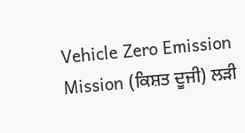Vehicle Zero Emission Mission (ਕਿਸ਼ਤ ਦੂਜੀ) ਲੜੀ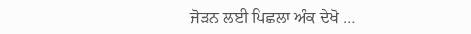ਜੋੜਨ ਲਈ ਪਿਛਲਾ ਅੰਕ ਦੇਖੋ …